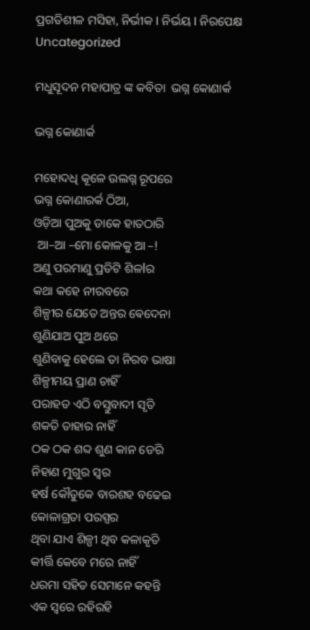ପ୍ରଗତିଶୀଳ ମସିହା, ନିର୍ଭୀକ I ନିର୍ଭୟ I ନିରପେକ୍ଷ
Uncategorized

ମଧୁସୂଦନ ମହାପାତ୍ର ଙ୍କ କବିତା  ଭଗ୍ନ କୋଣାର୍କ

ଭଗ୍ନ କୋଣାର୍କ

ମହୋଦଧି କୂଳେ ଉଲଗ୍ନ ରୂପରେ
ଭଗ୍ନ କୋଣାରର୍କ ଠିଆ,
ଓଡ଼ିଆ ପୁଅକୁ ଡାକେ ହାତଠାରି
 ଆ–ଆ –ମୋ କୋଳକୁ ଆ –!
ଅଣୁ ପରମାଣୁ ପ୍ରତିଟି ଶିଳlର
କଥା କହେ ନୀରବରେ
ଶିଳ୍ପୀର ଯେତେ ଅନ୍ତର ଵେଦେନା
ଶୁଣିଯାଅ ପୁଅ ଥରେ
ଶୁଣିବାକୁ ହେଲେ ତା ନିରବ ଭାଷା
ଶିଳ୍ପୀମୟ ପ୍ରାଣ ଚାହିଁ
ପରାହତ ଏଠି ବସ୍ତୁବାଦୀ ସୃତି
ଶକତି ତାହାର ନାହିଁ
ଠକ ଠକ ଶବ୍ଦ ଶୁଣ କାନ ଡେରି
ନିହାଣ ମୁଗୁର ସ୍ୱର
ହର୍ଷ କୌତୁକେ ବାରଶହ ବଢେଇ
କୋଳାଗ୍ରତା ପରସ୍ପର
ଥିବା ଯାଏ ଶିଳ୍ପୀ ଥିବ କଳାକୃତି
କୀର୍ତ୍ତି କେବେ ମରେ ନାହିଁ
ଧରମା ସହିତ ସେମାନେ କହନ୍ତି
ଏକ ସ୍ଵରେ ରହିରହି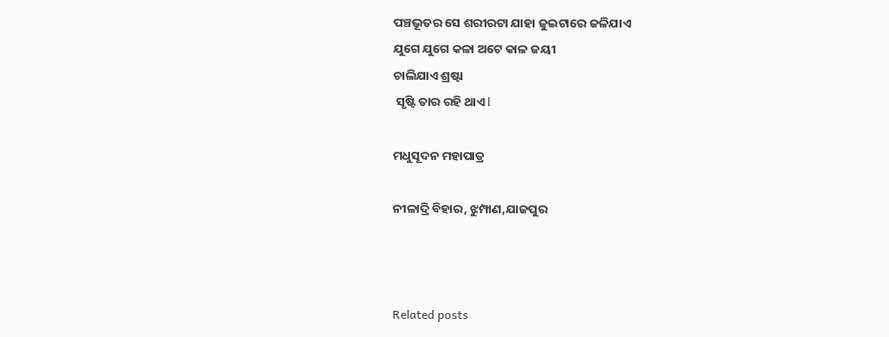ପଞ୍ଚଭୂତର ସେ ଶରୀରଟା ଯାହା ଜୁଇଟାରେ ଜଳିଯାଏ
ଯୁଗେ ଯୁଗେ କଳା ଅଟେ କାଳ ଜୟୀ
ଚାଲିଯାଏ ଶ୍ରଷ୍ଟା
 ସୃଷ୍ଟି ତାର ରହି ଥାଏ l

ମଧୁସୂଦନ ମହାପାତ୍ର

ନୀଳାଦ୍ରି ବିହାର, ଝୁମ୍ପାଣ,ଯାଜପୁର



Related posts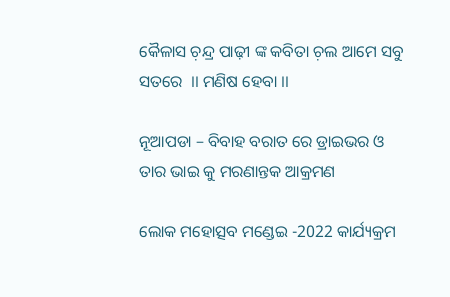କୈଳାସ ଚ଼ନ୍ଦ୍ର ପାଢ଼ୀ ଙ୍କ କବିତା ଚ଼ଲ ଆମେ ସବୁ ସତରେ  ।। ମଣିଷ ହେବା ।।

ନୂଆପଡା – ବିବାହ ବରାତ ରେ ଡ୍ରାଇଭର ଓ ତାର ଭାଇ କୁ ମରଣାନ୍ତକ ଆକ୍ରମଣ

ଲୋକ ମହୋତ୍ସବ ମଣ୍ଡେଇ -2022 କାର୍ଯ୍ୟକ୍ରମ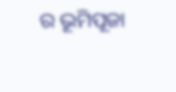ର ଭୂମିପୂଜା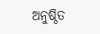ଅନୁଷ୍ଠିତ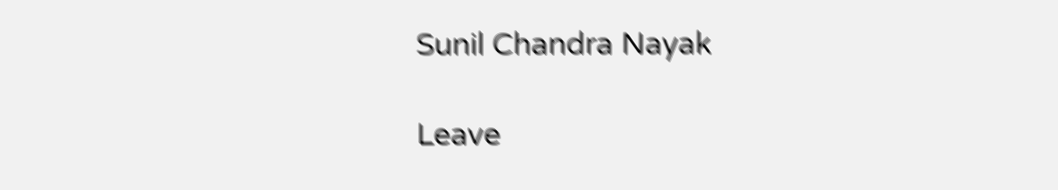Sunil Chandra Nayak

Leave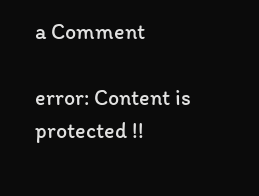a Comment

error: Content is protected !!